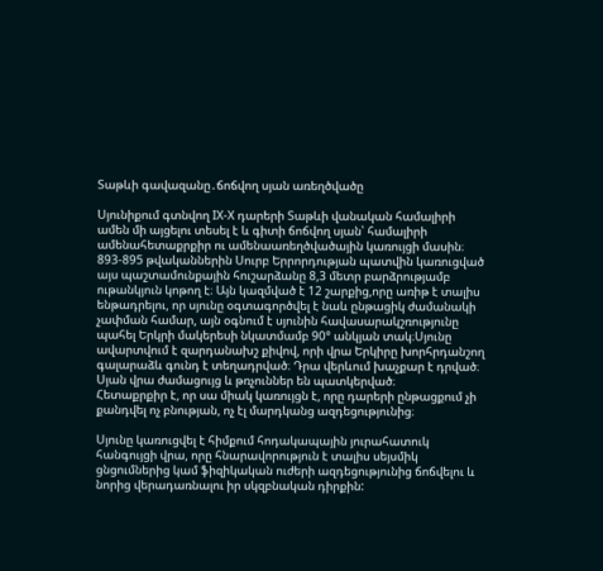Տաթևի գավազանը․ճոճվող սյան առեղծվածը

Սյունիքում գտնվող IХ-Х դարերի Տաթևի վանական համալիրի ամեն մի այցելու տեսել է և գիտի ճոճվող սյան՝ համալիրի ամենահետաքրքիր ու ամենաառեղծվածային կառույցի մասին։
893-895 թվականներին Սուրբ Երրորդության պատվին կառուցված այս պաշտամունքային հուշարձանը 8,3 մետր բարձրությամբ ութանկյուն կոթող է։ Այն կազմված է 12 շարքից,որը առիթ է տալիս ենթադրելու, որ սյունը օգտագործվել է նաև ընթացիկ ժամանակի չափման համար, այն օգնում է սյունին հավասարակշռությունը պահել Երկրի մակերեսի նկատմամբ 90° անկյան տակ։Սյունը ավարտվում է զարդանախշ քիվով, որի վրա Երկիրը խորհրդանշող գալարաձև գունդ է տեղադրված։ Դրա վերևում խաչքար է դրված։ Սյան վրա ժամացույց և թռչուններ են պատկերված։
Հետաքրքիր է, որ սա միակ կառույցն է, որը դարերի ընթացքում չի քանդվել ոչ բնության, ոչ էլ մարդկանց ազդեցությունից։

Սյունը կառուցվել է հիմքում հոդակապային յուրահատուկ հանգույցի վրա, որը հնարավորություն է տալիս սեյսմիկ ցնցումներից կամ ֆիզիկական ուժերի ազդեցությունից ճոճվելու և նորից վերադառնալու իր սկզբնական դիրքին: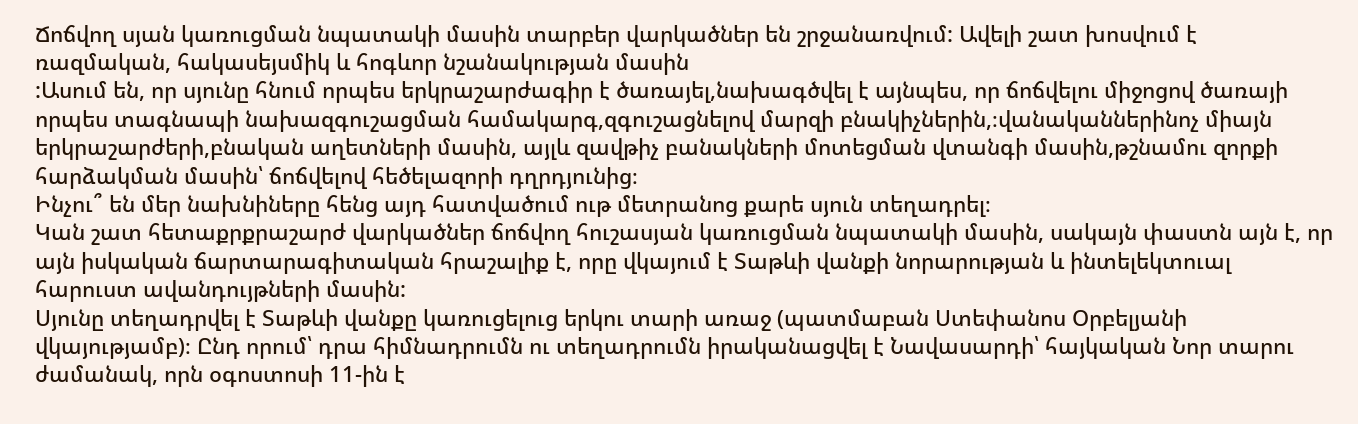Ճոճվող սյան կառուցման նպատակի մասին տարբեր վարկածներ են շրջանառվում: Ավելի շատ խոսվում է ռազմական, հակասեյսմիկ և հոգևոր նշանակության մասին
:Ասում են, որ սյունը հնում որպես երկրաշարժագիր է ծառայել,նախագծվել է այնպես, որ ճոճվելու միջոցով ծառայի որպես տագնապի նախազգուշացման համակարգ,զգուշացնելով մարզի բնակիչներին,։վանականներինոչ միայն երկրաշարժերի,բնական աղետների մասին, այլև զավթիչ բանակների մոտեցման վտանգի մասին,թշնամու զորքի հարձակման մասին՝ ճոճվելով հեծելազորի դղրդյունից։
Ինչու՞ են մեր նախնիները հենց այդ հատվածում ութ մետրանոց քարե սյուն տեղադրել։
Կան շատ հետաքրքրաշարժ վարկածներ ճոճվող հուշասյան կառուցման նպատակի մասին, սակայն փաստն այն է, որ այն իսկական ճարտարագիտական հրաշալիք է, որը վկայում է Տաթևի վանքի նորարության և ինտելեկտուալ հարուստ ավանդույթների մասին:
Սյունը տեղադրվել է Տաթևի վանքը կառուցելուց երկու տարի առաջ (պատմաբան Ստեփանոս Օրբելյանի վկայությամբ)։ Ընդ որում՝ դրա հիմնադրումն ու տեղադրումն իրականացվել է Նավասարդի՝ հայկական Նոր տարու ժամանակ, որն օգոստոսի 11-ին է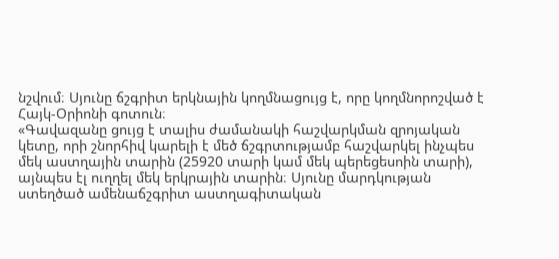նշվում։ Սյունը ճշգրիտ երկնային կողմնացույց է, որը կողմնորոշված է Հայկ-Օրիոնի գոտուն։
«Գավազանը ցույց է տալիս ժամանակի հաշվարկման զրոյական կետը, որի շնորհիվ կարելի է մեծ ճշգրտությամբ հաշվարկել ինչպես մեկ աստղային տարին (25920 տարի կամ մեկ պերեցեսոին տարի), այնպես էլ ուղղել մեկ երկրային տարին։ Սյունը մարդկության ստեղծած ամենաճշգրիտ աստղագիտական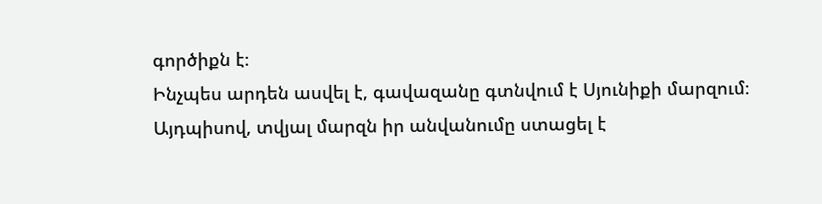գործիքն է։
Ինչպես արդեն ասվել է, գավազանը գտնվում է Սյունիքի մարզում։ Այդպիսով, տվյալ մարզն իր անվանումը ստացել է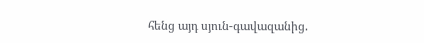հենց այդ սյուն-գավազանից.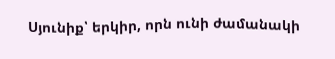Սյունիք՝ երկիր, որն ունի ժամանակի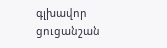գլխավոր ցուցանշան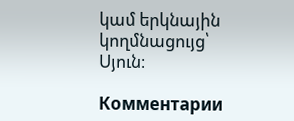կամ երկնային կողմնացույց՝ Սյուն։

Комментарии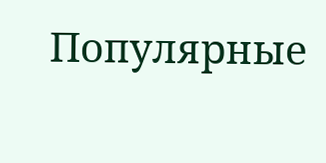Популярные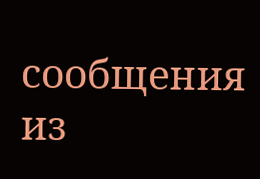сообщения из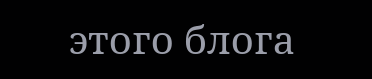этого блога